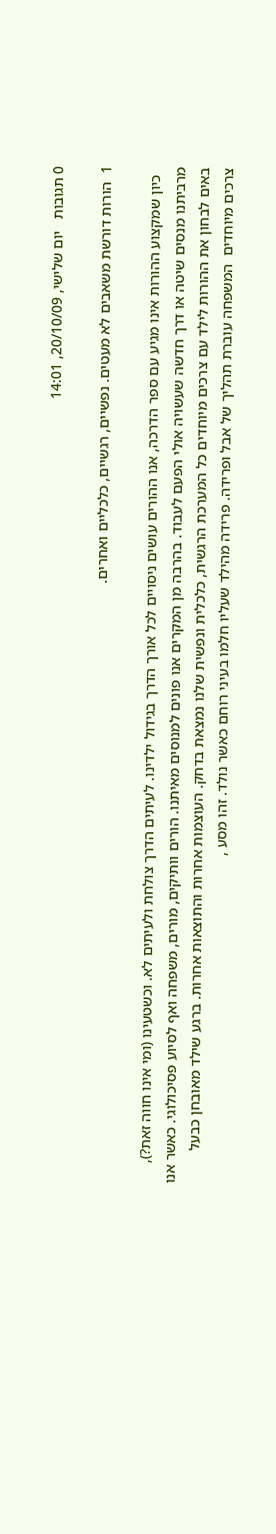0 תגובות   יום שלישי, 20/10/09, 14:01

1  הורות דורשת משאבים לא מעטים. נפשיים, רגשיים, כלכליים ואחרים.

  כיון שמקצוע ההורות אינו מגיע עם ספר הדרכה, אנו ההורים עושים ניסויים לכל אורך הדרך בגידול ילדינו. לעיתים הדרך צולחת ולעיתים לא. וכשטעינו (ומי אינו חווה זאת?), מרביתנו מנסים שיטה או דרך חדשה שעשויה אולי הפעם לעבוד. בהרבה מן המקרים אנו פונים למנוסים מאיתנו. הורים וותיקים, מורים, משפחה ואף לסיוע פסיכולוגי. כאשר אנו באים לבחון את ההורות לילד עם צרכים מיוחדים כל המערכת הרגשית, כלכלית ונפשית שלנו נמצאת בדחק. העוצמות אחרות והתוצאות אחרות. ברגע שילד מאובחן כבעל צרכים מיוחדים  המשפחה עוברת תהליך של אבל ופרידה. פרידה מהילד שעליו חלמו בעיני רוחם כאשר נולד. זהו מסע ,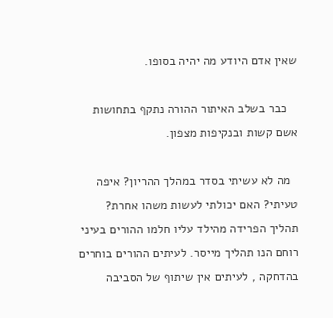שאין אדם היודע מה יהיה בסופו.

   כבר בשלב האיתור ההורה נתקף בתחושות אשם קשות ובנקיפות מצפון.

  מה לא עשיתי בסדר במהלך ההריון? איפה טעיתי? האם יכולתי לעשות משהו אחרת? תהליך הפרידה מהילד עליו חלמו ההורים בעיני רוחם הנו תהליך מייסר. לעיתים ההורים בוחרים בהדחקה , לעיתים אין שיתוף של הסביבה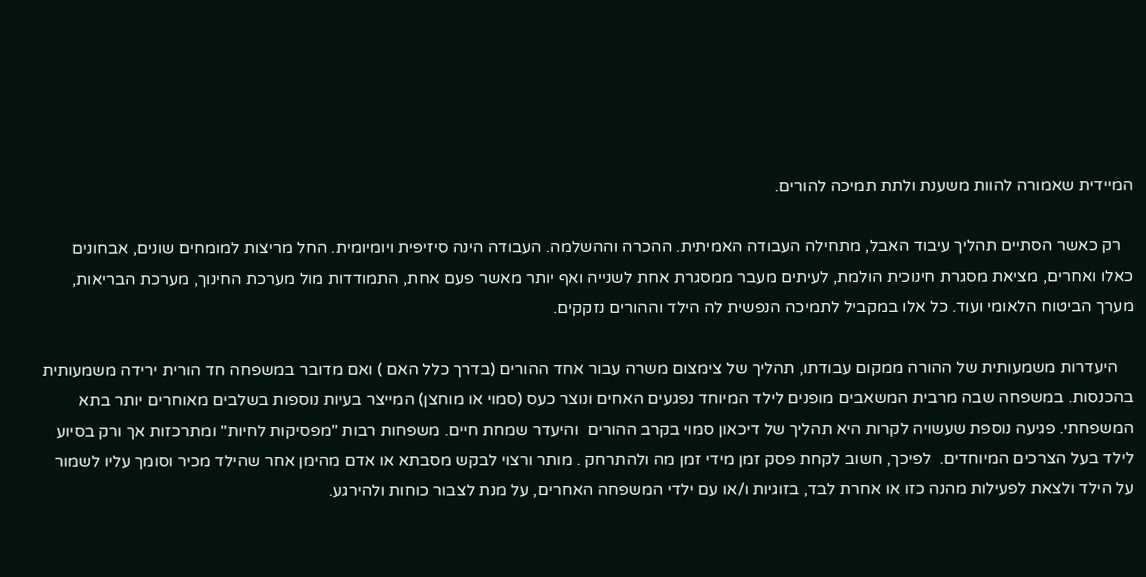המיידית שאמורה להוות משענת ולתת תמיכה להורים.

   רק כאשר הסתיים תהליך עיבוד האבל, מתחילה העבודה האמיתית. ההכרה וההשלמה. העבודה הינה סיזיפית ויומיומית. החל מריצות למומחים שונים, אבחונים כאלו ואחרים, מציאת מסגרת חינוכית הולמת, לעיתים מעבר ממסגרת אחת לשנייה ואף יותר מאשר פעם אחת, התמודדות מול מערכת החינוך, מערכת הבריאות, מערך הביטוח הלאומי ועוד. כל אלו במקביל לתמיכה הנפשית לה הילד וההורים נזקקים.

    היעדרות משמעותית של ההורה ממקום עבודתו, תהליך של צימצום משרה עבור אחד ההורים (בדרך כלל האם ) ואם מדובר במשפחה חד הורית ירידה משמעותית בהכנסות. במשפחה שבה מרבית המשאבים מופנים לילד המיוחד נפגעים האחים ונוצר כעס (סמוי או מוחצן) המייצר בעיות נוספות בשלבים מאוחרים יותר בתא המשפחתי. פגיעה נוספת שעשויה לקרות היא תהליך של דיכאון סמוי בקרב ההורים  והיעדר שמחת חיים. משפחות רבות "מפסיקות לחיות" ומתרכזות אך ורק בסיוע לילד בעל הצרכים המיוחדים.  לפיכך, חשוב לקחת פסק זמן מידי זמן מה ולהתרחק . מותר ורצוי לבקש מסבתא או אדם מהימן אחר שהילד מכיר וסומך עליו לשמור על הילד ולצאת לפעילות מהנה כזו או אחרת לבד, בזוגיות ו/או עם ילדי המשפחה האחרים, על מנת לצבור כוחות ולהירגע.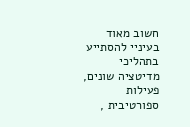חשוב מאוד בעיניי להסתייע בתהליכי מדיטציה שונים, פעילות ספורטיבית ,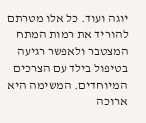יוגה ועוד. כל אלו מטרתם להוריד את רמות המתח המצטבר ולאפשר רגיעה בטיפול בילד עם הצרכים המיוחדים. המשימה היא ארוכה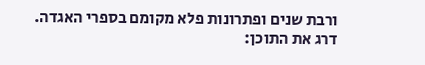ורבת שנים ופתרונות פלא מקומם בספרי האגדה.
דרג את התוכן: